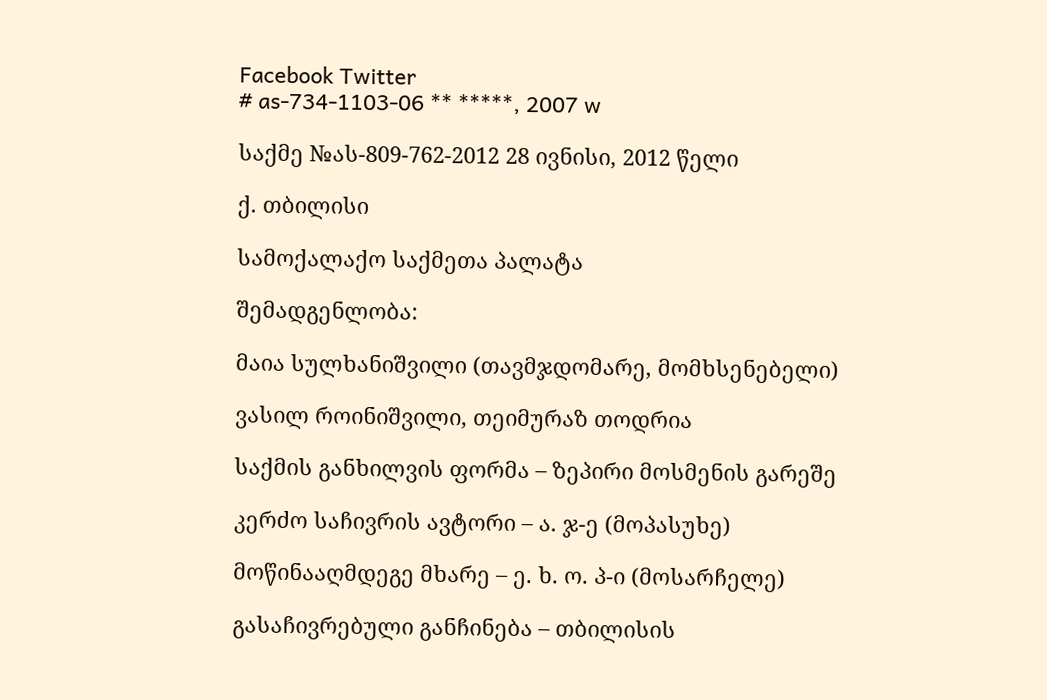Facebook Twitter
# as-734-1103-06 ** *****, 2007 w

საქმე №ას-809-762-2012 28 ივნისი, 2012 წელი

ქ. თბილისი

სამოქალაქო საქმეთა პალატა

შემადგენლობა:

მაია სულხანიშვილი (თავმჯდომარე, მომხსენებელი)

ვასილ როინიშვილი, თეიმურაზ თოდრია

საქმის განხილვის ფორმა – ზეპირი მოსმენის გარეშე

კერძო საჩივრის ავტორი – ა. ჯ-ე (მოპასუხე)

მოწინააღმდეგე მხარე – ე. ხ. ო. პ-ი (მოსარჩელე)

გასაჩივრებული განჩინება – თბილისის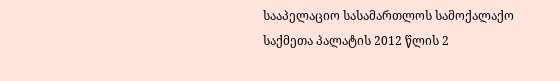სააპელაციო სასამართლოს სამოქალაქო საქმეთა პალატის 2012 წლის 2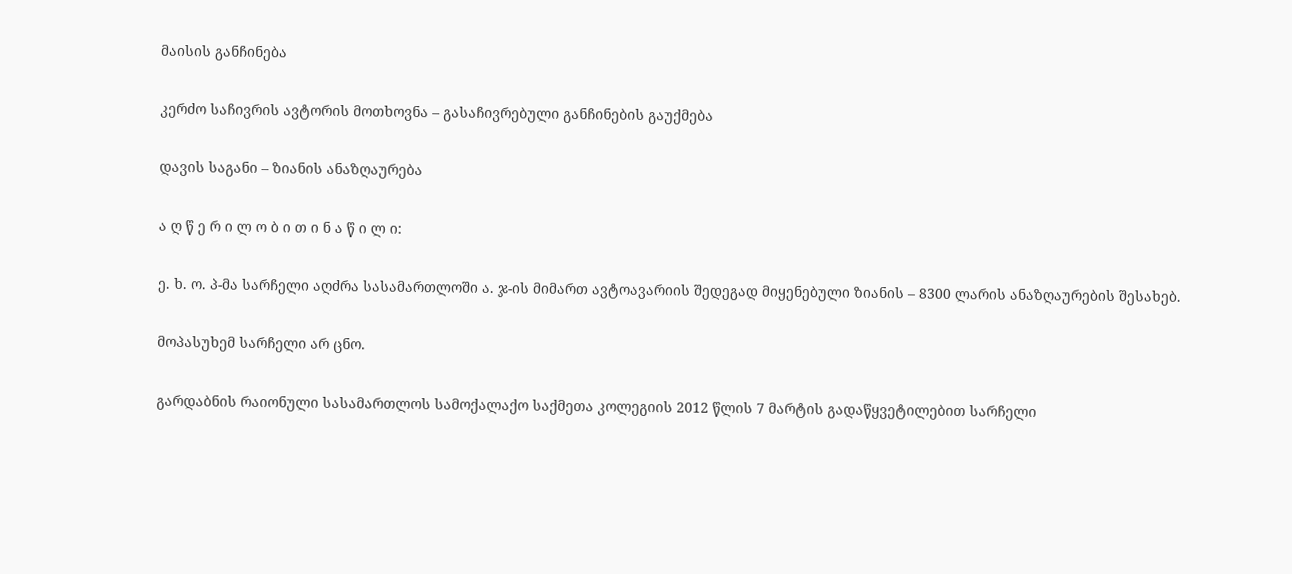მაისის განჩინება

კერძო საჩივრის ავტორის მოთხოვნა – გასაჩივრებული განჩინების გაუქმება

დავის საგანი – ზიანის ანაზღაურება

ა ღ წ ე რ ი ლ ო ბ ი თ ი ნ ა წ ი ლ ი:

ე. ხ. ო. პ-მა სარჩელი აღძრა სასამართლოში ა. ჯ-ის მიმართ ავტოავარიის შედეგად მიყენებული ზიანის – 8300 ლარის ანაზღაურების შესახებ.

მოპასუხემ სარჩელი არ ცნო.

გარდაბნის რაიონული სასამართლოს სამოქალაქო საქმეთა კოლეგიის 2012 წლის 7 მარტის გადაწყვეტილებით სარჩელი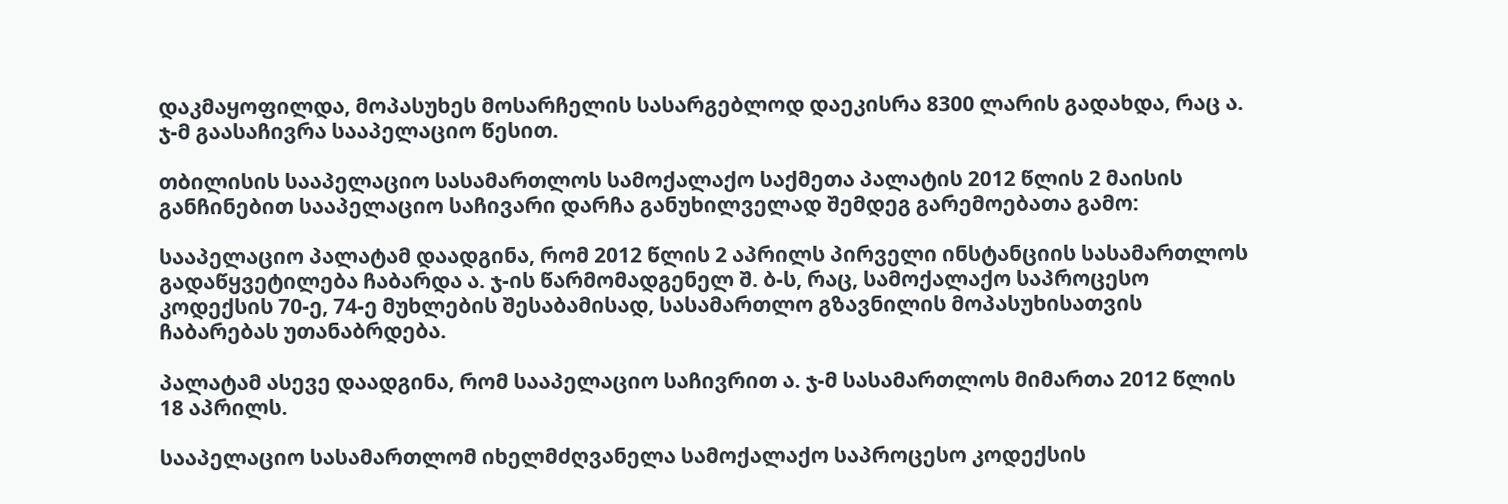დაკმაყოფილდა, მოპასუხეს მოსარჩელის სასარგებლოდ დაეკისრა 8300 ლარის გადახდა, რაც ა. ჯ-მ გაასაჩივრა სააპელაციო წესით.

თბილისის სააპელაციო სასამართლოს სამოქალაქო საქმეთა პალატის 2012 წლის 2 მაისის განჩინებით სააპელაციო საჩივარი დარჩა განუხილველად შემდეგ გარემოებათა გამო:

სააპელაციო პალატამ დაადგინა, რომ 2012 წლის 2 აპრილს პირველი ინსტანციის სასამართლოს გადაწყვეტილება ჩაბარდა ა. ჯ-ის წარმომადგენელ შ. ბ-ს, რაც, სამოქალაქო საპროცესო კოდექსის 70-ე, 74-ე მუხლების შესაბამისად, სასამართლო გზავნილის მოპასუხისათვის ჩაბარებას უთანაბრდება.

პალატამ ასევე დაადგინა, რომ სააპელაციო საჩივრით ა. ჯ-მ სასამართლოს მიმართა 2012 წლის 18 აპრილს.

სააპელაციო სასამართლომ იხელმძღვანელა სამოქალაქო საპროცესო კოდექსის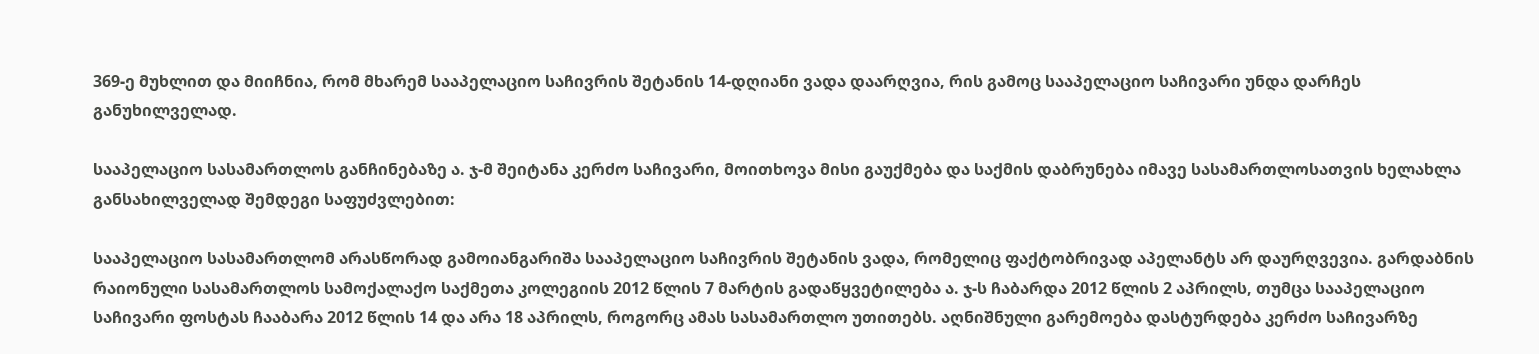369-ე მუხლით და მიიჩნია, რომ მხარემ სააპელაციო საჩივრის შეტანის 14-დღიანი ვადა დაარღვია, რის გამოც სააპელაციო საჩივარი უნდა დარჩეს განუხილველად.

სააპელაციო სასამართლოს განჩინებაზე ა. ჯ-მ შეიტანა კერძო საჩივარი, მოითხოვა მისი გაუქმება და საქმის დაბრუნება იმავე სასამართლოსათვის ხელახლა განსახილველად შემდეგი საფუძვლებით:

სააპელაციო სასამართლომ არასწორად გამოიანგარიშა სააპელაციო საჩივრის შეტანის ვადა, რომელიც ფაქტობრივად აპელანტს არ დაურღვევია. გარდაბნის რაიონული სასამართლოს სამოქალაქო საქმეთა კოლეგიის 2012 წლის 7 მარტის გადაწყვეტილება ა. ჯ-ს ჩაბარდა 2012 წლის 2 აპრილს, თუმცა სააპელაციო საჩივარი ფოსტას ჩააბარა 2012 წლის 14 და არა 18 აპრილს, როგორც ამას სასამართლო უთითებს. აღნიშნული გარემოება დასტურდება კერძო საჩივარზე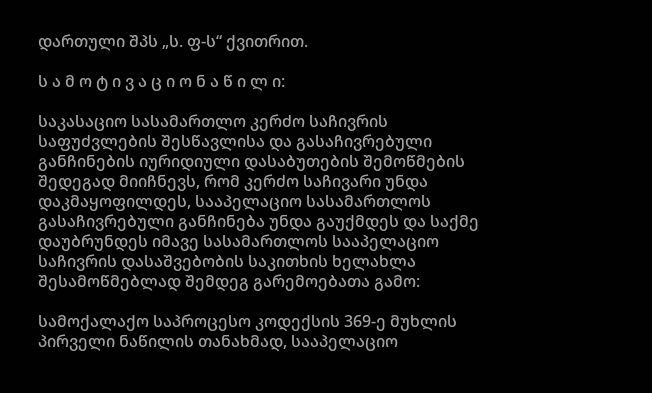დართული შპს „ს. ფ-ს“ ქვითრით.

ს ა მ ო ტ ი ვ ა ც ი ო ნ ა წ ი ლ ი:

საკასაციო სასამართლო კერძო საჩივრის საფუძვლების შესწავლისა და გასაჩივრებული განჩინების იურიდიული დასაბუთების შემოწმების შედეგად მიიჩნევს, რომ კერძო საჩივარი უნდა დაკმაყოფილდეს, სააპელაციო სასამართლოს გასაჩივრებული განჩინება უნდა გაუქმდეს და საქმე დაუბრუნდეს იმავე სასამართლოს სააპელაციო საჩივრის დასაშვებობის საკითხის ხელახლა შესამოწმებლად შემდეგ გარემოებათა გამო:

სამოქალაქო საპროცესო კოდექსის 369-ე მუხლის პირველი ნაწილის თანახმად, სააპელაციო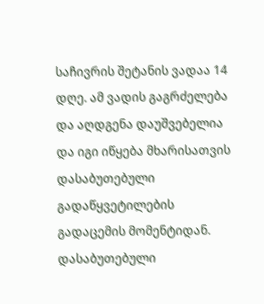საჩივრის შეტანის ვადაა 14 დღე. ამ ვადის გაგრძელება და აღდგენა დაუშვებელია და იგი იწყება მხარისათვის დასაბუთებული გადაწყვეტილების გადაცემის მომენტიდან. დასაბუთებული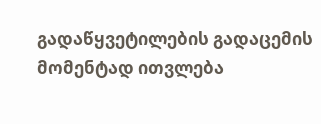გადაწყვეტილების გადაცემის მომენტად ითვლება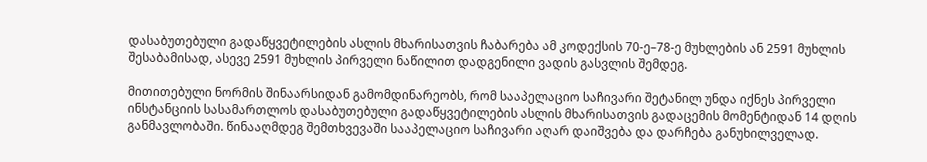დასაბუთებული გადაწყვეტილების ასლის მხარისათვის ჩაბარება ამ კოდექსის 70-ე–78-ე მუხლების ან 2591 მუხლის შესაბამისად, ასევე 2591 მუხლის პირველი ნაწილით დადგენილი ვადის გასვლის შემდეგ.

მითითებული ნორმის შინაარსიდან გამომდინარეობს, რომ სააპელაციო საჩივარი შეტანილ უნდა იქნეს პირველი ინსტანციის სასამართლოს დასაბუთებული გადაწყვეტილების ასლის მხარისათვის გადაცემის მომენტიდან 14 დღის განმავლობაში. წინააღმდეგ შემთხვევაში სააპელაციო საჩივარი აღარ დაიშვება და დარჩება განუხილველად.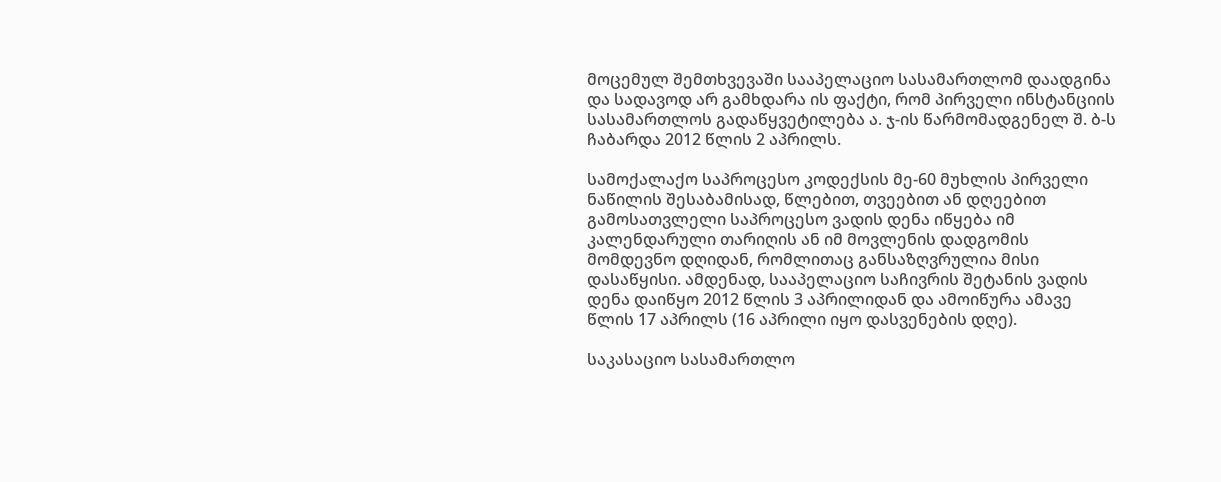მოცემულ შემთხვევაში სააპელაციო სასამართლომ დაადგინა და სადავოდ არ გამხდარა ის ფაქტი, რომ პირველი ინსტანციის სასამართლოს გადაწყვეტილება ა. ჯ-ის წარმომადგენელ შ. ბ-ს ჩაბარდა 2012 წლის 2 აპრილს.

სამოქალაქო საპროცესო კოდექსის მე-60 მუხლის პირველი ნაწილის შესაბამისად, წლებით, თვეებით ან დღეებით გამოსათვლელი საპროცესო ვადის დენა იწყება იმ კალენდარული თარიღის ან იმ მოვლენის დადგომის მომდევნო დღიდან, რომლითაც განსაზღვრულია მისი დასაწყისი. ამდენად, სააპელაციო საჩივრის შეტანის ვადის დენა დაიწყო 2012 წლის 3 აპრილიდან და ამოიწურა ამავე წლის 17 აპრილს (16 აპრილი იყო დასვენების დღე).

საკასაციო სასამართლო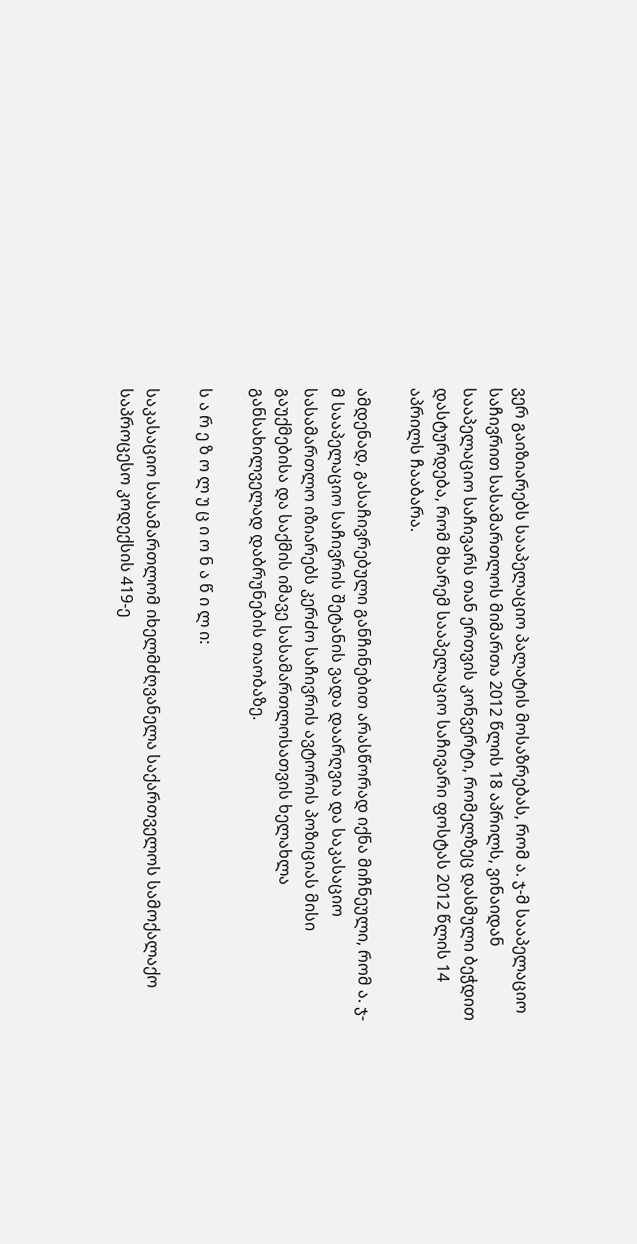ვერ გაიზიარებს სააპელაციო პალატის მოსაზრებას, რომ ა. ჯ-მ სააპელაციო საჩივრით სასამართლოს მიმართა 2012 წლის 18 აპრილს, ვინაიდან სააპელაციო საჩივარს თან ერთვის კონვერტი, რომელზეც დასმული ბეჭდით დასტურდება, რომ მხარემ სააპელაციო საჩივარი ფოსტას 2012 წლის 14 აპრილს ჩააბარა.

ამდენად, გასაჩივრებული განჩინებით არასწორად იქნა მიჩნეული, რომ ა. ჯ-მ სააპელაციო საჩივრის შეტანის ვადა დაარღვია და საკასაციო სასამართლო იზიარებს კერძო საჩივრის ავტორის პოზიციას მისი გაუქმებისა და საქმის იმავე სასამართლოსათვის ხელახლა განსახილველად დაბრუნების თაობაზე.

ს ა რ ე ზ ო ლ უ ც ი ო ნ ა წ ი ლ ი:

საკასაციო სასამართლომ იხელმძღვანელა საქართველოს სამოქალაქო საპროცესო კოდექსის 419-ე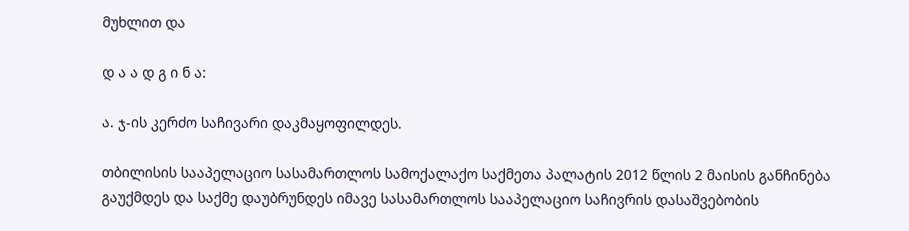მუხლით და

დ ა ა დ გ ი ნ ა:

ა. ჯ-ის კერძო საჩივარი დაკმაყოფილდეს.

თბილისის სააპელაციო სასამართლოს სამოქალაქო საქმეთა პალატის 2012 წლის 2 მაისის განჩინება გაუქმდეს და საქმე დაუბრუნდეს იმავე სასამართლოს სააპელაციო საჩივრის დასაშვებობის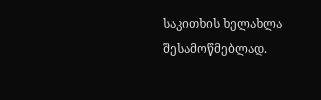საკითხის ხელახლა შესამოწმებლად.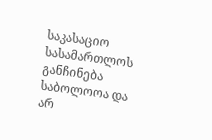საკასაციო სასამართლოს განჩინება საბოლოოა და არ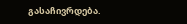გასაჩივრდება.